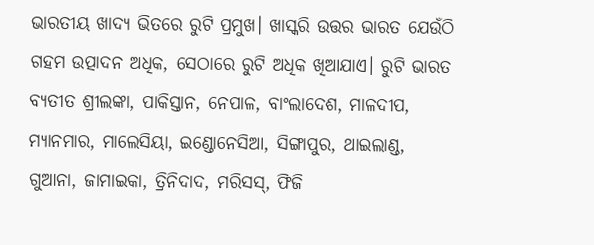ଭାରତୀୟ ଖାଦ୍ୟ ଭିତରେ ରୁଟି ପ୍ରମୁଖ। ଖାସ୍କରି ଉତ୍ତର ଭାରତ ଯେଉଁଠି ଗହମ ଉତ୍ପାଦନ ଅଧିକ, ସେଠାରେ ରୁଟି ଅଧିକ ଖିଆଯାଏ। ରୁଟି ଭାରତ ବ୍ୟତୀତ ଶ୍ରୀଲଙ୍କା, ପାକିସ୍ତାନ, ନେପାଳ, ବାଂଲାଦେଶ, ମାଳଦୀପ, ମ୍ୟାନମାର, ମାଲେସିୟା, ଇଣ୍ଡୋନେସିଆ, ସିଙ୍ଗାପୁର, ଥାଇଲାଣ୍ଡ, ଗୁଆନା, ଜାମାଇକା, ତ୍ରିନିଦାଦ, ମରିସସ୍, ଫିଜି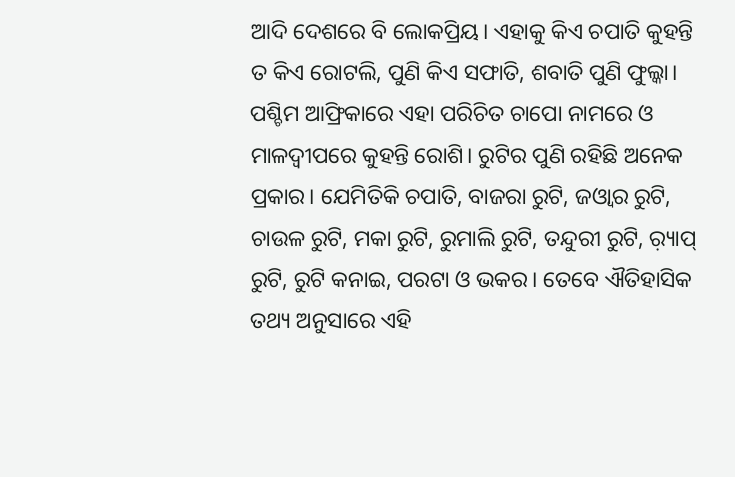ଆଦି ଦେଶରେ ବି ଲୋକପ୍ରିୟ। ଏହାକୁ କିଏ ଚପାତି କୁହନ୍ତି ତ କିଏ ରୋଟଲି, ପୁଣି କିଏ ସଫାତି, ଶବାତି ପୁଣି ଫୁଲ୍କା। ପଶ୍ଚିମ ଆଫ୍ରିକାରେ ଏହା ପରିଚିତ ଚାପୋ ନାମରେ ଓ ମାଳଦ୍ୱୀପରେ କୁହନ୍ତି ରୋଶି। ରୁଟିର ପୁଣି ରହିଛି ଅନେକ ପ୍ରକାର। ଯେମିତିକି ଚପାତି, ବାଜରା ରୁଟି, ଜଓ୍ବାର ରୁଟି, ଚାଉଳ ରୁଟି, ମକା ରୁଟି, ରୁମାଲି ରୁଟି, ତନ୍ଦୁରୀ ରୁଟି, ର଼୍ୟାପ୍ ରୁଟି, ରୁଟି କନାଇ, ପରଟା ଓ ଭକର। ତେବେ ଐତିହାସିକ ତଥ୍ୟ ଅନୁସାରେ ଏହି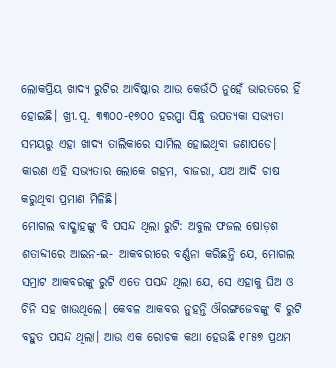ଲୋକପ୍ରିୟ ଖାଦ୍ୟ ରୁଟିର ଆବିଷ୍କାର ଆଉ କେଉଁଠି ନୁହେଁ ଭାରତରେ ହିଁ ହୋଇଛି। ଖ୍ରୀ.ପୂ. ୩୩୦୦-୧୭୦୦ ହରପ୍ପା ସିନ୍ଧୁ ଉପତ୍ୟକା ସଭ୍ୟତା ସମୟରୁ ଏହା ଖାଦ୍ୟ ତାଲିକାରେ ସାମିଲ ହୋଇଥିବା ଜଣାପଡେ। କାରଣ ଏହି ସଭ୍ୟତାର ଲୋକେ ଗହମ, ବାଜରା, ଯଅ ଆଦି ଚାଷ କରୁଥିବା ପ୍ରମାଣ ମିଳିଛି।
ମୋଗଲ ବାଦ୍ଶାହଙ୍କୁ ବି ପସନ୍ଦ ଥିଲା ରୁଟି: ଅବୁଲ ଫଜଲ ଷୋଡ଼ଶ ଶତାବ୍ଦୀରେ ଆଇନ-ଇ- ଆକବରୀରେ ବର୍ଣ୍ଣନା କରିଛନ୍ତି ଯେ, ମୋଗଲ ସମ୍ରାଟ ଆକବରଙ୍କୁ ରୁଟି ଏତେ ପସନ୍ଦ ଥିଲା ଯେ, ସେ ଏହାକୁ ଘିଅ ଓ ଚିନି ସହ ଖାଉଥିଲେ। କେବଳ ଆକବର ନୁହନ୍ତି ଔରଙ୍ଗଜେବଙ୍କୁ ବି ରୁଟି ବହୁତ ପସନ୍ଦ ଥିଲା। ଆଉ ଏକ ରୋଚକ କଥା ହେଉଛି ୧୮୫୭ ପ୍ରଥମ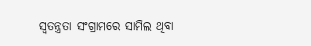ସ୍ବତନ୍ତ୍ରତା ସଂଗ୍ରାମରେ ସାମିଲ ଥିବା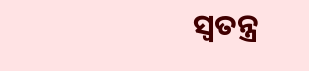ସ୍ବତନ୍ତ୍ର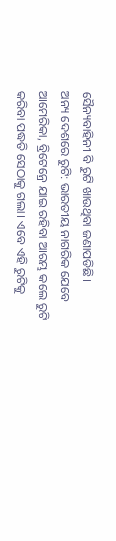ସୈନ୍ୟବାହିନୀ ବି ରୁଟି ଖାଉଥିବା ଜଣାପଡିଛି।
ଅନ୍ୟ ଦେଶରେ ରୁଟି: ଭାରତୀୟ ନାଗରିକ ଯେବେ ଆମେରିକା, ବ୍ରିଟେନ୍ରେ ଯାଇ ରହିବା ଆରମ୍ଭ କଲେ ରୁଟି କରିବା ପଦ୍ଧତି ସେଠାକୁ ଗଲା। ଏବେ ଏହି ରୁଟିକୁ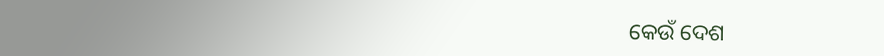କେଉଁ ଦେଶ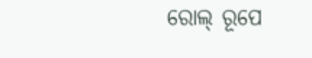ରୋଲ୍ ରୂପେ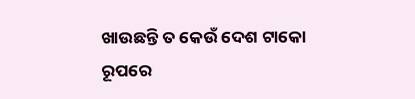ଖାଉଛନ୍ତି ତ କେଉଁ ଦେଶ ଟାକୋ ରୂପରେ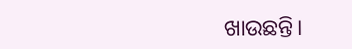ଖାଉଛନ୍ତି।